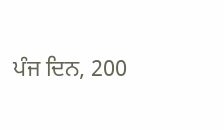ਪੰਜ ਦਿਨ, 200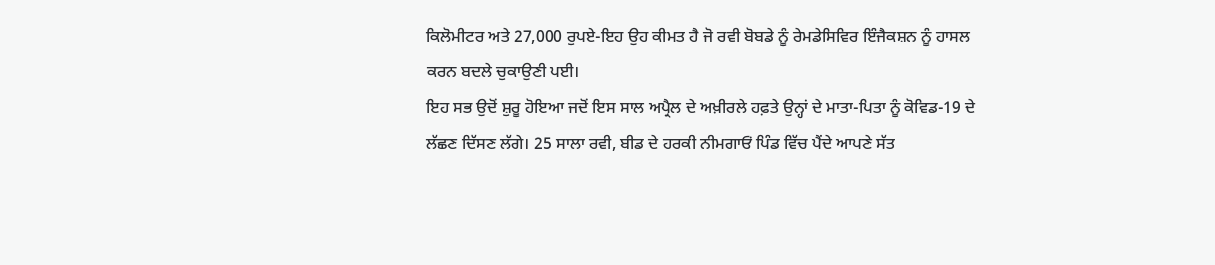ਕਿਲੋਮੀਟਰ ਅਤੇ 27,000 ਰੁਪਏ-ਇਹ ਉਹ ਕੀਮਤ ਹੈ ਜੋ ਰਵੀ ਬੋਬਡੇ ਨੂੰ ਰੇਮਡੇਸਿਵਿਰ ਇੰਜੈਕਸ਼ਨ ਨੂੰ ਹਾਸਲ ਕਰਨ ਬਦਲੇ ਚੁਕਾਉਣੀ ਪਈ।
ਇਹ ਸਭ ਉਦੋਂ ਸ਼ੁਰੂ ਹੋਇਆ ਜਦੋਂ ਇਸ ਸਾਲ ਅਪ੍ਰੈਲ ਦੇ ਅਖ਼ੀਰਲੇ ਹਫ਼ਤੇ ਉਨ੍ਹਾਂ ਦੇ ਮਾਤਾ-ਪਿਤਾ ਨੂੰ ਕੋਵਿਡ-19 ਦੇ ਲੱਛਣ ਦਿੱਸਣ ਲੱਗੇ। 25 ਸਾਲਾ ਰਵੀ, ਬੀਡ ਦੇ ਹਰਕੀ ਨੀਮਗਾਓਂ ਪਿੰਡ ਵਿੱਚ ਪੈਂਦੇ ਆਪਣੇ ਸੱਤ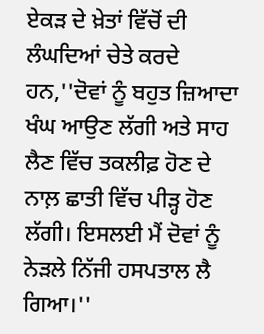ਏਕੜ ਦੇ ਖ਼ੇਤਾਂ ਵਿੱਚੋਂ ਦੀ ਲੰਘਦਿਆਂ ਚੇਤੇ ਕਰਦੇ ਹਨ,''ਦੋਵਾਂ ਨੂੰ ਬਹੁਤ ਜ਼ਿਆਦਾ ਖੰਘ ਆਉਣ ਲੱਗੀ ਅਤੇ ਸਾਹ ਲੈਣ ਵਿੱਚ ਤਕਲੀਫ਼ ਹੋਣ ਦੇ ਨਾਲ਼ ਛਾਤੀ ਵਿੱਚ ਪੀੜ੍ਹ ਹੋਣ ਲੱਗੀ। ਇਸਲਈ ਮੈਂ ਦੋਵਾਂ ਨੂੰ ਨੇੜਲੇ ਨਿੱਜੀ ਹਸਪਤਾਲ ਲੈ ਗਿਆ।''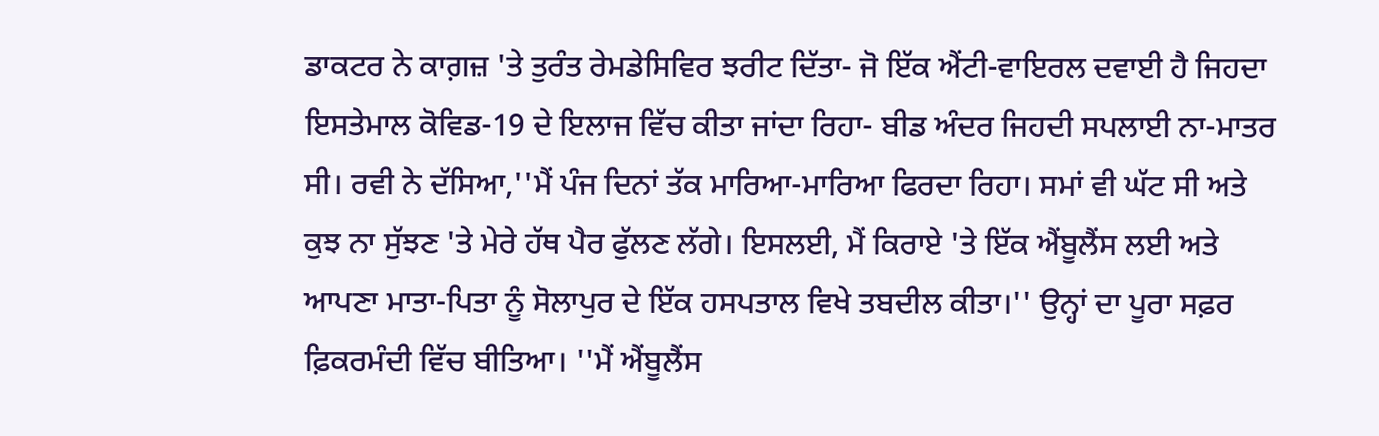ਡਾਕਟਰ ਨੇ ਕਾਗ਼ਜ਼ 'ਤੇ ਤੁਰੰਤ ਰੇਮਡੇਸਿਵਿਰ ਝਰੀਟ ਦਿੱਤਾ- ਜੋ ਇੱਕ ਐਂਟੀ-ਵਾਇਰਲ ਦਵਾਈ ਹੈ ਜਿਹਦਾ ਇਸਤੇਮਾਲ ਕੋਵਿਡ-19 ਦੇ ਇਲਾਜ ਵਿੱਚ ਕੀਤਾ ਜਾਂਦਾ ਰਿਹਾ- ਬੀਡ ਅੰਦਰ ਜਿਹਦੀ ਸਪਲਾਈ ਨਾ-ਮਾਤਰ ਸੀ। ਰਵੀ ਨੇ ਦੱਸਿਆ,''ਮੈਂ ਪੰਜ ਦਿਨਾਂ ਤੱਕ ਮਾਰਿਆ-ਮਾਰਿਆ ਫਿਰਦਾ ਰਿਹਾ। ਸਮਾਂ ਵੀ ਘੱਟ ਸੀ ਅਤੇ ਕੁਝ ਨਾ ਸੁੱਝਣ 'ਤੇ ਮੇਰੇ ਹੱਥ ਪੈਰ ਫੁੱਲਣ ਲੱਗੇ। ਇਸਲਈ, ਮੈਂ ਕਿਰਾਏ 'ਤੇ ਇੱਕ ਐਂਬੂਲੈਂਸ ਲਈ ਅਤੇ ਆਪਣਾ ਮਾਤਾ-ਪਿਤਾ ਨੂੰ ਸੋਲਾਪੁਰ ਦੇ ਇੱਕ ਹਸਪਤਾਲ ਵਿਖੇ ਤਬਦੀਲ ਕੀਤਾ।'' ਉਨ੍ਹਾਂ ਦਾ ਪੂਰਾ ਸਫ਼ਰ ਫ਼ਿਕਰਮੰਦੀ ਵਿੱਚ ਬੀਤਿਆ। ''ਮੈਂ ਐਂਬੂਲੈਂਸ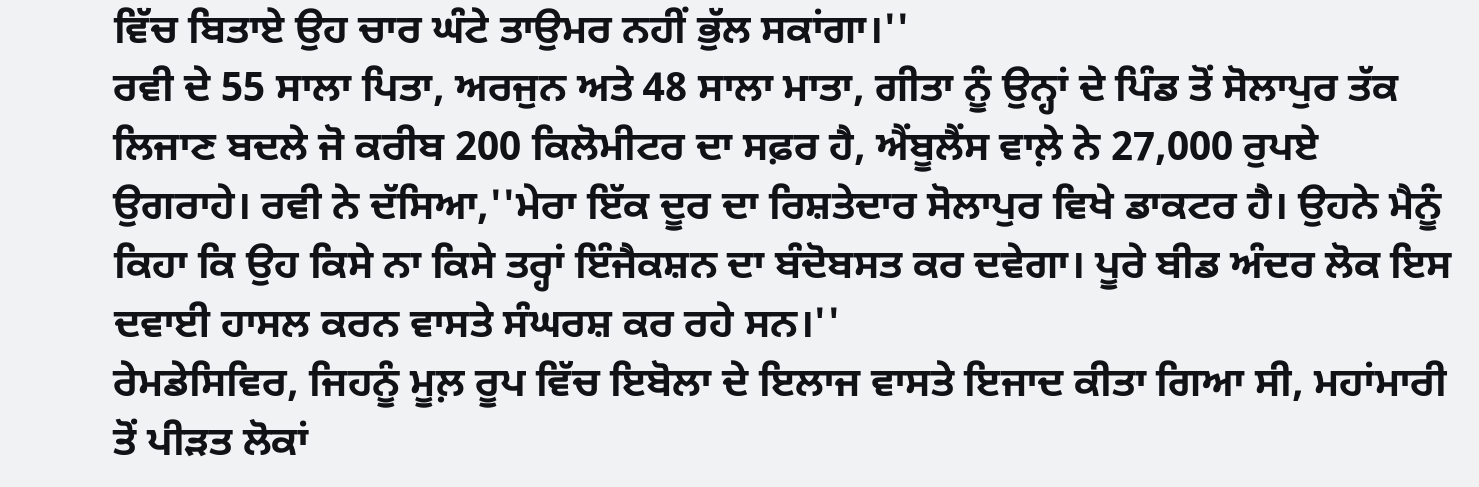ਵਿੱਚ ਬਿਤਾਏ ਉਹ ਚਾਰ ਘੰਟੇ ਤਾਉਮਰ ਨਹੀਂ ਭੁੱਲ ਸਕਾਂਗਾ।''
ਰਵੀ ਦੇ 55 ਸਾਲਾ ਪਿਤਾ, ਅਰਜੁਨ ਅਤੇ 48 ਸਾਲਾ ਮਾਤਾ, ਗੀਤਾ ਨੂੰ ਉਨ੍ਹਾਂ ਦੇ ਪਿੰਡ ਤੋਂ ਸੋਲਾਪੁਰ ਤੱਕ ਲਿਜਾਣ ਬਦਲੇ ਜੋ ਕਰੀਬ 200 ਕਿਲੋਮੀਟਰ ਦਾ ਸਫ਼ਰ ਹੈ, ਐਂਬੂਲੈਂਸ ਵਾਲ਼ੇ ਨੇ 27,000 ਰੁਪਏ ਉਗਰਾਹੇ। ਰਵੀ ਨੇ ਦੱਸਿਆ,''ਮੇਰਾ ਇੱਕ ਦੂਰ ਦਾ ਰਿਸ਼ਤੇਦਾਰ ਸੋਲਾਪੁਰ ਵਿਖੇ ਡਾਕਟਰ ਹੈ। ਉਹਨੇ ਮੈਨੂੰ ਕਿਹਾ ਕਿ ਉਹ ਕਿਸੇ ਨਾ ਕਿਸੇ ਤਰ੍ਹਾਂ ਇੰਜੈਕਸ਼ਨ ਦਾ ਬੰਦੋਬਸਤ ਕਰ ਦਵੇਗਾ। ਪੂਰੇ ਬੀਡ ਅੰਦਰ ਲੋਕ ਇਸ ਦਵਾਈ ਹਾਸਲ ਕਰਨ ਵਾਸਤੇ ਸੰਘਰਸ਼ ਕਰ ਰਹੇ ਸਨ।''
ਰੇਮਡੇਸਿਵਿਰ, ਜਿਹਨੂੰ ਮੂਲ਼ ਰੂਪ ਵਿੱਚ ਇਬੋਲਾ ਦੇ ਇਲਾਜ ਵਾਸਤੇ ਇਜਾਦ ਕੀਤਾ ਗਿਆ ਸੀ, ਮਹਾਂਮਾਰੀ ਤੋਂ ਪੀੜਤ ਲੋਕਾਂ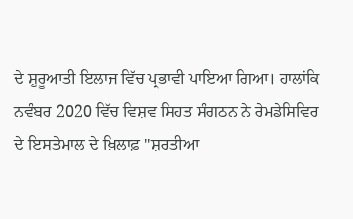ਦੇ ਸ਼ੁਰੂਆਤੀ ਇਲਾਜ ਵਿੱਚ ਪ੍ਰਭਾਵੀ ਪਾਇਆ ਗਿਆ। ਹਾਲਾਂਕਿ ਨਵੰਬਰ 2020 ਵਿੱਚ ਵਿਸ਼ਵ ਸਿਹਤ ਸੰਗਠਨ ਨੇ ਰੇਮਡੇਸਿਵਿਰ ਦੇ ਇਸਤੇਮਾਲ ਦੇ ਖ਼ਿਲਾਫ਼ ''ਸ਼ਰਤੀਆ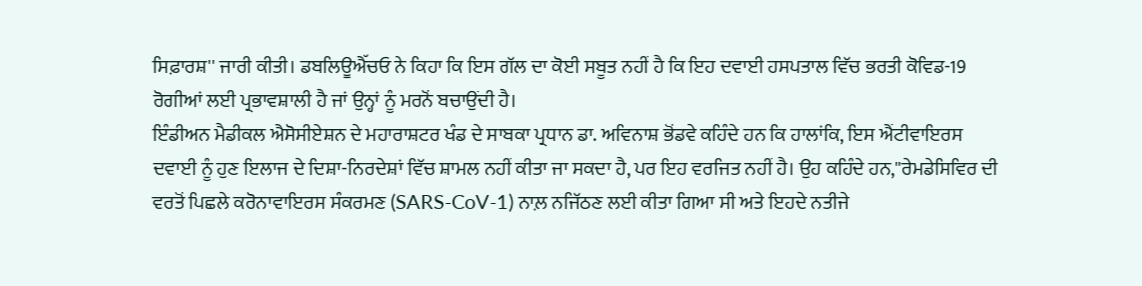ਸਿਫ਼ਾਰਸ਼'' ਜਾਰੀ ਕੀਤੀ। ਡਬਲਿਊਐੱਚਓ ਨੇ ਕਿਹਾ ਕਿ ਇਸ ਗੱਲ ਦਾ ਕੋਈ ਸਬੂਤ ਨਹੀਂ ਹੈ ਕਿ ਇਹ ਦਵਾਈ ਹਸਪਤਾਲ ਵਿੱਚ ਭਰਤੀ ਕੋਵਿਡ-19 ਰੋਗੀਆਂ ਲਈ ਪ੍ਰਭਾਵਸ਼ਾਲੀ ਹੈ ਜਾਂ ਉਨ੍ਹਾਂ ਨੂੰ ਮਰਨੋਂ ਬਚਾਉਂਦੀ ਹੈ।
ਇੰਡੀਅਨ ਮੈਡੀਕਲ ਐਸੋਸੀਏਸ਼ਨ ਦੇ ਮਹਾਰਾਸ਼ਟਰ ਖੰਡ ਦੇ ਸਾਬਕਾ ਪ੍ਰਧਾਨ ਡਾ. ਅਵਿਨਾਸ਼ ਭੋਂਡਵੇ ਕਹਿੰਦੇ ਹਨ ਕਿ ਹਾਲਾਂਕਿ, ਇਸ ਐਂਟੀਵਾਇਰਸ ਦਵਾਈ ਨੂੰ ਹੁਣ ਇਲਾਜ ਦੇ ਦਿਸ਼ਾ-ਨਿਰਦੇਸ਼ਾਂ ਵਿੱਚ ਸ਼ਾਮਲ ਨਹੀਂ ਕੀਤਾ ਜਾ ਸਕਦਾ ਹੈ, ਪਰ ਇਹ ਵਰਜਿਤ ਨਹੀਂ ਹੈ। ਉਹ ਕਹਿੰਦੇ ਹਨ,''ਰੇਮਡੇਸਿਵਿਰ ਦੀ ਵਰਤੋਂ ਪਿਛਲੇ ਕਰੋਨਾਵਾਇਰਸ ਸੰਕਰਮਣ (SARS-CoV-1) ਨਾਲ਼ ਨਜਿੱਠਣ ਲਈ ਕੀਤਾ ਗਿਆ ਸੀ ਅਤੇ ਇਹਦੇ ਨਤੀਜੇ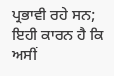ਪ੍ਰਭਾਵੀ ਰਹੇ ਸਨ; ਇਹੀ ਕਾਰਨ ਹੈ ਕਿ ਅਸੀਂ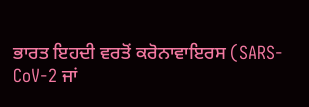ਭਾਰਤ ਇਹਦੀ ਵਰਤੋਂ ਕਰੋਨਾਵਾਇਰਸ (SARS-CoV-2 ਜਾਂ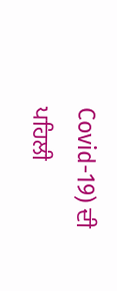Covid-19) ਦੀ ਪਹਿਲੀ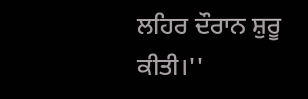ਲਹਿਰ ਦੌਰਾਨ ਸ਼ੁਰੂ ਕੀਤੀ।''